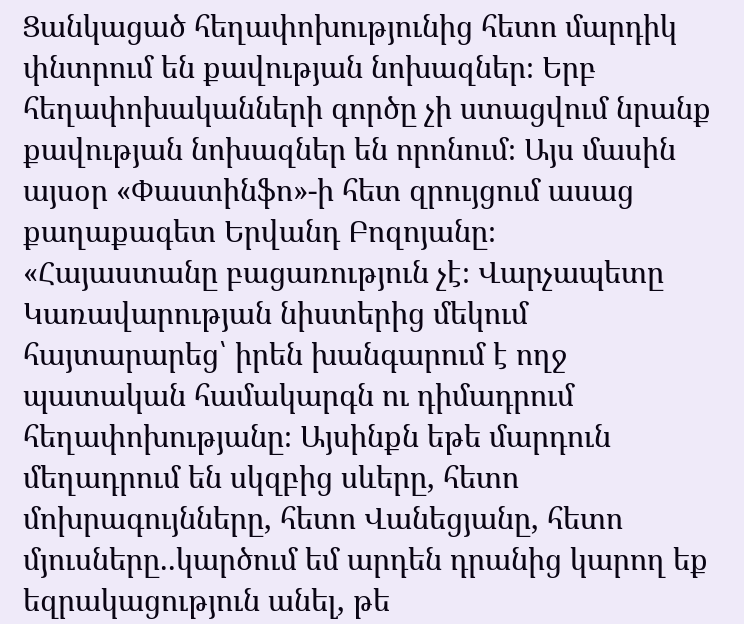Ցանկացած հեղափոխությունից հետո մարդիկ փնտրում են քավության նոխազներ։ Երբ հեղափոխականների գործը չի ստացվում նրանք քավության նոխազներ են որոնում։ Այս մասին այսօր «Փաստինֆո»-ի հետ զրույցում ասաց քաղաքագետ Երվանդ Բոզոյանը։
«Հայաստանը բացառություն չէ։ Վարչապետը Կառավարության նիստերից մեկում հայտարարեց՝ իրեն խանգարում է ողջ պատական համակարգն ու դիմադրում հեղափոխությանը։ Այսինքն եթե մարդուն մեղադրում են սկզբից սևերը, հետո մոխրագույնները, հետո Վանեցյանը, հետո մյուսները..կարծում եմ արդեն դրանից կարող եք եզրակացություն անել, թե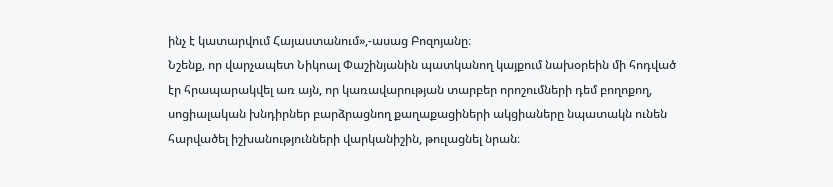ինչ է կատարվում Հայաստանում»,-ասաց Բոզոյանը։
Նշենք, որ վարչապետ Նիկոալ Փաշինյանին պատկանող կայքում նախօրեին մի հոդված էր հրապարակվել առ այն, որ կառավարության տարբեր որոշումների դեմ բողոքող, սոցիալական խնդիրներ բարձրացնող քաղաքացիների ակցիաները նպատակն ունեն հարվածել իշխանությունների վարկանիշին, թուլացնել նրան։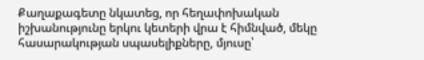Քաղաքագետը նկատեց, որ հեղափոխական իշխանությունը երկու կետերի վրա է հիմնված, մեկը հասարակության սպասելիքները, մյուսը՝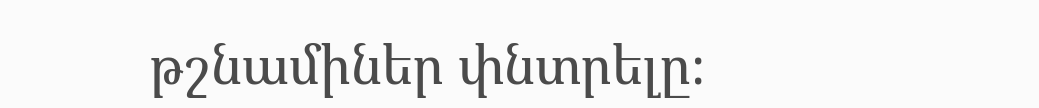թշնամիներ փնտրելը։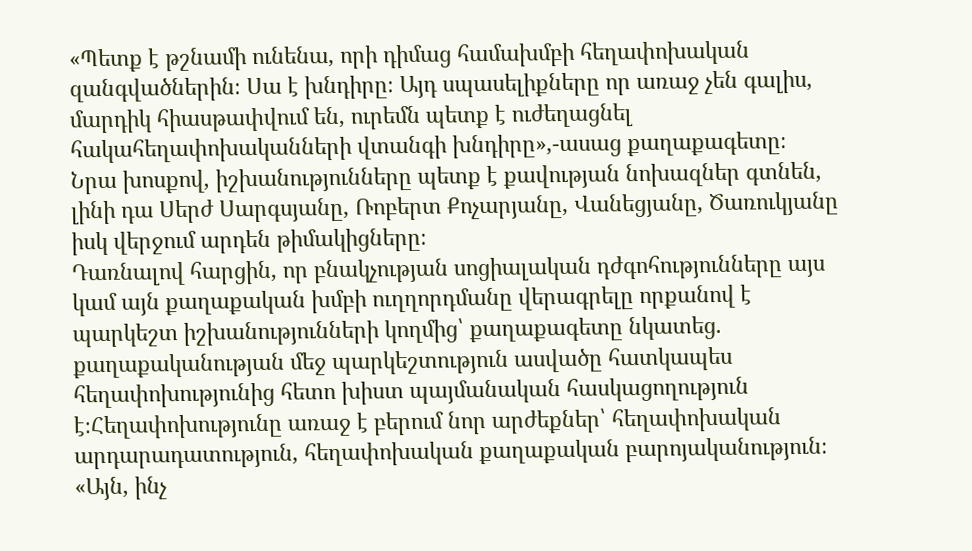«Պետք է թշնամի ունենա, որի դիմաց համախմբի հեղափոխական զանգվածներին։ Սա է խնդիրը։ Այդ սպասելիքները որ առաջ չեն գալիս, մարդիկ հիասթափվում են, ուրեմն պետք է ուժեղացնել հակահեղափոխականների վտանգի խնդիրը»,-ասաց քաղաքագետը։
Նրա խոսքով, իշխանությունները պետք է քավության նոխազներ գտնեն, լինի դա Սերժ Սարգսյանը, Ռոբերտ Քոչարյանը, Վանեցյանը, Ծառուկյանը իսկ վերջում արդեն թիմակիցները։
Դառնալով հարցին, որ բնակչության սոցիալական դժգոհությունները այս կամ այն քաղաքական խմբի ուղղորդմանը վերագրելը որքանով է պարկեշտ իշխանությունների կողմից՝ քաղաքագետը նկատեց. քաղաքականության մեջ պարկեշտություն ասվածը հատկապես հեղափոխությունից հետո խիստ պայմանական հասկացողություն է։Հեղափոխությունը առաջ է բերում նոր արժեքներ՝ հեղափոխական արդարադատություն, հեղափոխական քաղաքական բարոյականություն։ «Այն, ինչ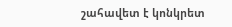շահավետ է կոնկրետ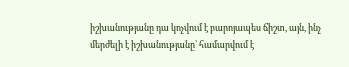իշխանությանը դա կոչվում է բարոյապես ճիշտ, այն, ինչ մերժելի է իշխանությանը՝ համարվում է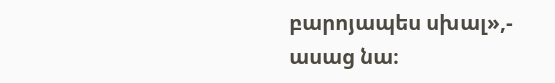բարոյապես սխալ»,- ասաց նա։